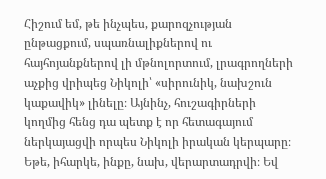Հիշում եմ, թե ինչպես, քարոզչության ընթացքում, սպառնալիքներով ու հայհոյանքներով լի մթնոլորտում, լրագրողների աչքից վրիպեց Նիկոլի՝ «սիրունիկ, նախշուն կաքավիկ» լինելը։ Այնինչ, հուշագիրների կողմից հենց դա պետք է որ հետագայում ներկայացվի որպես Նիկոլի իրական կերպարը։ Եթե, իհարկե, ինքը, նախ, վերարտադրվի։ Եվ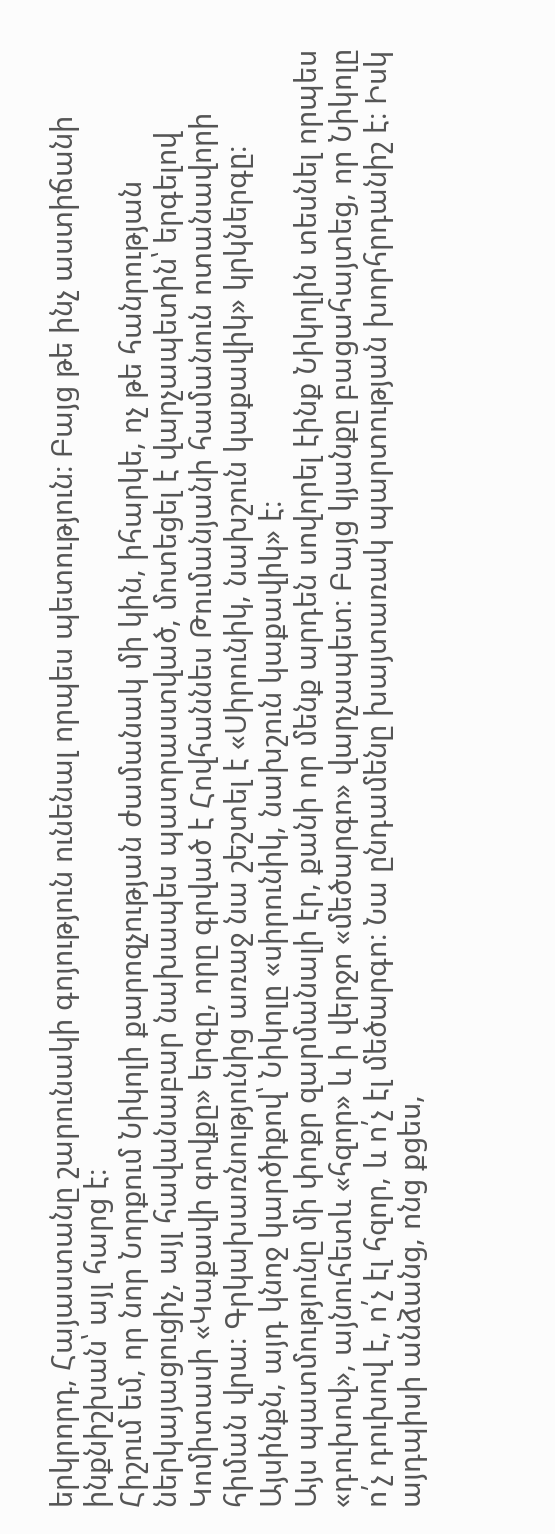երկրորդ, Հայաստանը շարունակի գոյություն ունենալ որպես պետություն։ Բայց թե ինչ աստիճանի ինքնիշխան՝ այլ հարց է։
Հիշում եմ, որ նոր Նորքում Նիկոլի քարոզչության ժամանակ մի կին, իհարկե, ոչ թե հանրության ներկայացուցիչ, այլ հավանաբար նախապես պատրաստված, մոտեցել է վարչապետին՝ երգելով Կոմիտասի «Կաքավի գովքը» երգը, որը գրված է Հովհաննես Թումանյանի համանուն ոտանավորի հիման վրա։ Գրկախառնությունից առաջ նա շեշտել է «Սիրունիկ, նախշուն կաքավիկ» կրկներգը։ Այսինքն, այդ կնոջ կարծիքով՝ Նիկոլը «սիրունիկ, նախշուն կաքավիկ» է։
Այս պատմությունը մի փոքր զարմանալի էր, քանի որ մենք արդեն սովորել էինք Նիկոլին տեսնել որպես «դուխով», այնուհետև «հզոր» և ի վերջո «մեծարգո» վարչապետ։ Բայց կյանքը բացահայտեց, որ Նիկոլը ո՛չ դուխով է, ո՛չ էլ հզոր, և ո՛չ էլ մեծարգո։ Նա ընդամենը խայտառակ պարտության խորհրդանիշ է։ Իսկ այդպիսի անձանց, ոնց քցես,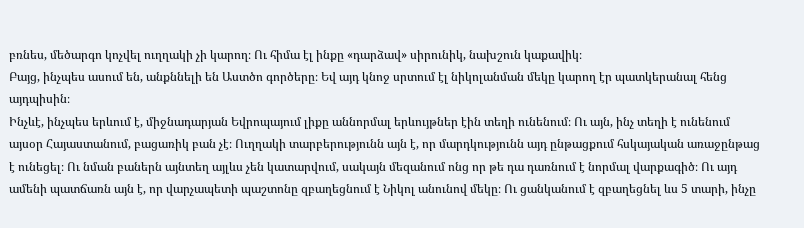բռնես, մեծարգո կոչվել ուղղակի չի կարող։ Ու հիմա էլ ինքը «դարձավ» սիրունիկ, նախշուն կաքավիկ։
Բայց, ինչպես ասում են, անքննելի են Աստծո գործերը։ Եվ այդ կնոջ սրտում էլ նիկոլանման մեկը կարող էր պատկերանալ հենց այդպիսին։
Ինչևէ, ինչպես երևում է, միջնադարյան Եվրոպայում լիքը աննորմալ երևույթներ էին տեղի ունենում։ Ու այն, ինչ տեղի է ունենում այսօր Հայաստանում, բացառիկ բան չէ։ Ուղղակի տարբերությունն այն է, որ մարդկությունն այդ ընթացքում հսկայական առաջընթաց է ունեցել։ Ու նման բաներն այնտեղ այլևս չեն կատարվում, սակայն մեզանում ոնց որ թե դա դառնում է նորմալ վարքագիծ։ Ու այդ ամենի պատճառն այն է, որ վարչապետի պաշտոնը զբաղեցնում է Նիկոլ անունով մեկը։ Ու ցանկանում է զբաղեցնել ևս 5 տարի, ինչը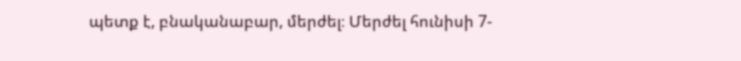պետք է, բնականաբար, մերժել։ Մերժել հունիսի 7-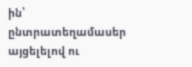ին՝ ընտրատեղամասեր այցելելով ու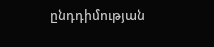ընդդիմության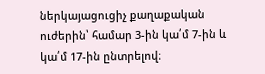ներկայացուցիչ քաղաքական ուժերին՝ համար 3-ին կա՛մ 7-ին և կա՛մ 17-ին ընտրելով։